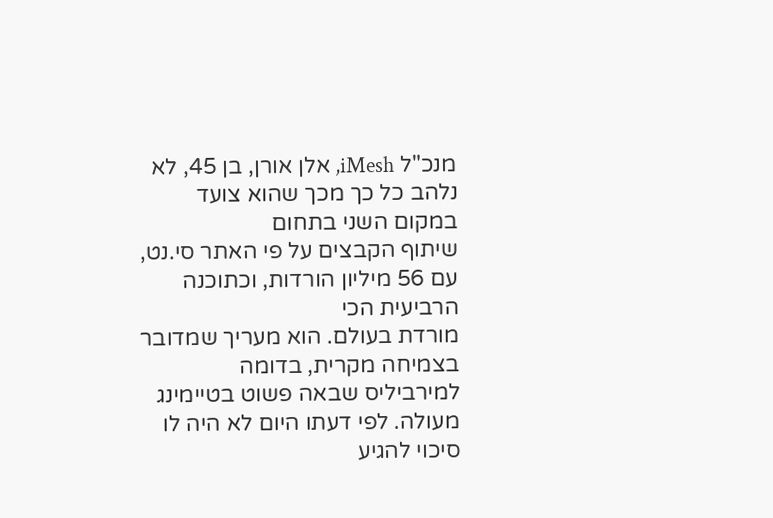מנכ"ל iMesh, אלן אורן, בן 45, לא נלהב כל כך מכך שהוא צועד במקום השני בתחום
שיתוף הקבצים על פי האתר סי.נט, עם 56 מיליון הורדות, וכתוכנה הרביעית הכי
מורדת בעולם. הוא מעריך שמדובר בצמיחה מקרית, בדומה למירביליס שבאה פשוט בטיימינג
מעולה. לפי דעתו היום לא היה לו סיכוי להגיע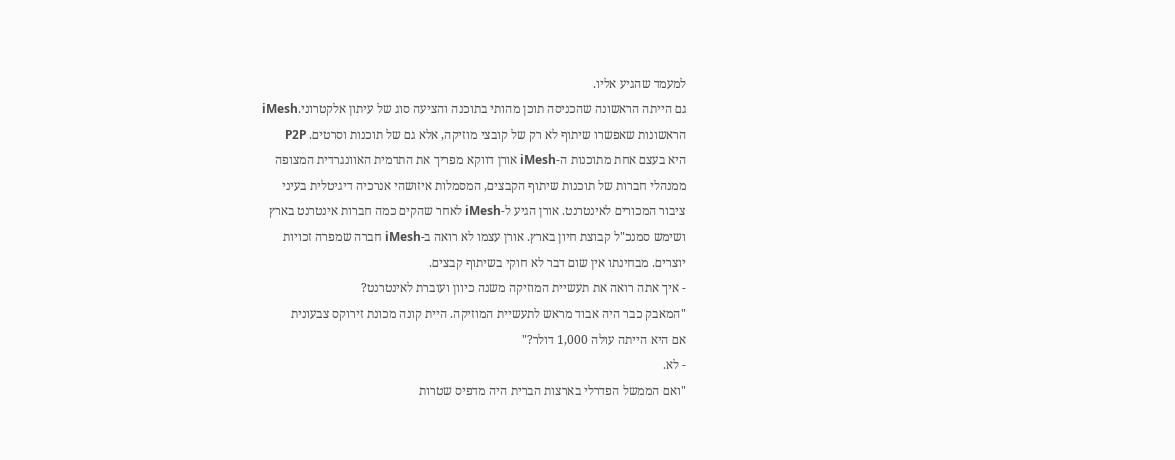למעמד שהגיע אליו.
גם הייתה הראשונה שהכניסה תוכן מהותי בתוכנה והציעה סוג של עיתון אלקטרוני.iMesh
הראשונות שאפשרו שיתוף לא רק של קובצי מוזיקה, אלא גם של תוכנות וסרטים. P2P
היא בעצם אחת מתוכנות ה-iMesh אורן דווקא מפריך את התדמית האוונגרדית המצופה
ממנהלי חברות של תוכנות שיתוף הקבצים, המסמלות איזושהי אנרכיה דיגיטלית בעיני
ציבור המכורים לאינטרנט. אורן הגיע ל-iMesh לאחר שהקים כמה חברות אינטרנט בארץ
ושימש סמנכ"ל קבוצת חיון בארץ. אורן עצמו לא רואה ב-iMesh חברה שמפרה זכויות
יוצרים. מבחינתו אין שום דבר לא חוקי בשיתוף קבצים.
- איך אתה רואה את תעשיית המוזיקה משנה כיוון ועוברת לאינטרנט?
"המאבק כבר היה אבוד מראש לתעשיית המוזיקה. היית קונה מכונת זירוקס צבעונית
אם היא הייתה עולה 1,000 דולר?"
- לא.
"ואם הממשל הפדרלי בארצות הברית היה מדפיס שטרות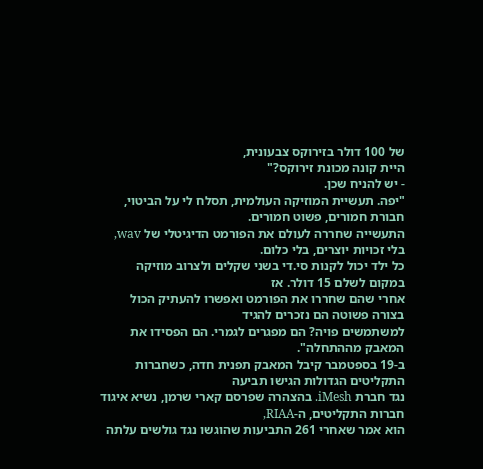של 100 דולר בזירוקס צבעונית,
היית קונה מכונת זירוקס?"
- יש להניח שכן.
"יפה. תעשיית המוזיקה העולמית, תסלח לי על הביטוי, חבורת חמורים, פשוט חמורים.
התעשייה שחררה לעולם את הפורמט הדיגיטלי של wav, בלי זכויות יוצרים, בלי כלום.
כל ילד יכול לקנות סי.די בשני שקלים ולצרוב מוזיקה במקום לשלם 15 דולר. אז
אחרי שהם שחררו את הפורמט ואפשרו להעתיק הכול בצורה פשוטה הם נזכרים להגיד
למשתמשים פויה? הם מפגרים לגמרי. הם הפסידו את המאבק מההתחלה".
ב-19 בספטמבר קיבל המאבק תפנית חדה, כשחברות התקליטים הגדולות הגישו תביעה
נגד חברת iMesh. בהצהרה שפרסם קארי שרמן, נשיא איגוד חברות התקליטים, ה-RIAA,
הוא אמר שאחרי 261 התביעות שהוגשו נגד גולשים עלתה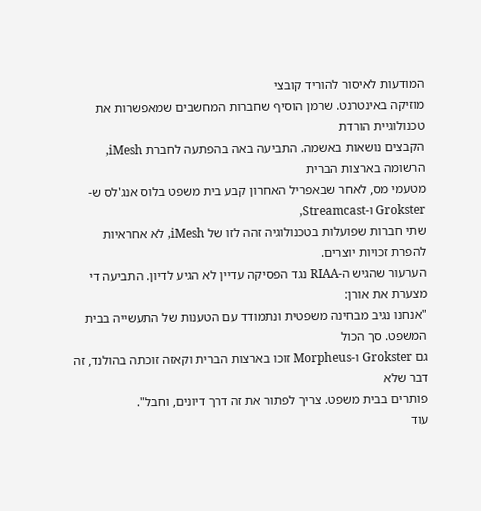המודעות לאיסור להוריד קובצי
מוזיקה באינטרנט. שרמן הוסיף שחברות המחשבים שמאפשרות את טכנולוגיית הורדת
הקבצים נושאות באשמה. התביעה באה בהפתעה לחברת iMesh, הרשומה בארצות הברית
מטעמי מס, לאחר שבאפריל האחרון קבע בית משפט בלוס אנג'לס ש-Grokster ו-Streamcast,
שתי חברות שפועלות בטכנולוגיה זהה לזו של iMesh, לא אחראיות להפרת זכויות יוצרים.
הערעור שהגיש ה-RIAA נגד הפסיקה עדיין לא הגיע לדיון. התביעה די מצערת את אורן:
"אנחנו נגיב מבחינה משפטית ונתמודד עם הטענות של התעשייה בבית המשפט. סך הכול
גם Grokster ו-Morpheus זוכו בארצות הברית וקאזה זוכתה בהולנד, זה דבר שלא
פותרים בבית משפט. צריך לפתור את זה דרך דיונים, וחבל".
עוד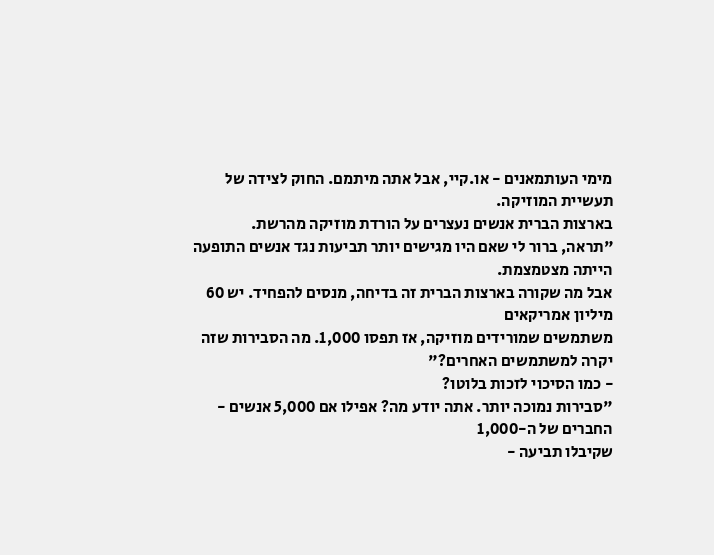מימי העותמאנים - או.קיי, אבל אתה מיתמם. החוק לצידה של תעשיית המוזיקה.
בארצות הברית אנשים נעצרים על הורדת מוזיקה מהרשת.
"תראה, ברור לי שאם היו מגישים יותר תביעות נגד אנשים התופעה הייתה מצטמצמת.
אבל מה שקורה בארצות הברית זה בדיחה, מנסים להפחיד. יש 60 מיליון אמריקאים
משתמשים שמורידים מוזיקה, אז תפסו 1,000. מה הסבירות שזה יקרה למשתמשים האחרים?"
- כמו הסיכוי לזכות בלוטו?
"סבירות נמוכה יותר. אתה יודע מה? אפילו אם 5,000 אנשים - החברים של ה-1,000
שקיבלו תביעה -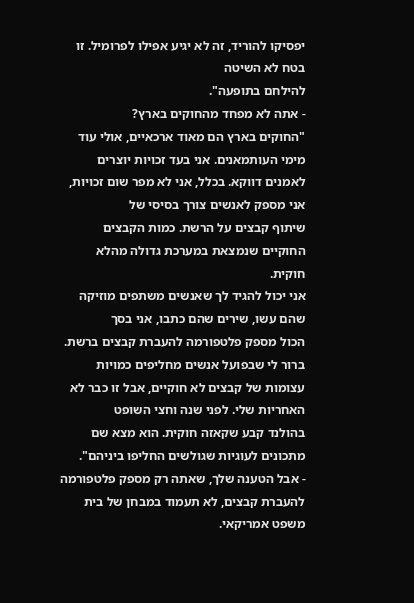יפסיקו להוריד, זה לא יגיע אפילו לפרומיל. זו בטח לא השיטה
להילחם בתופעה".
- אתה לא מפחד מהחוקים בארץ?
"החוקים בארץ הם מאוד ארכאיים, אולי עוד מימי העותמאנים. אני בעד זכויות יוצרים
לאמנים דווקא. בכלל, אני לא מפר שום זכויות, אני מספק לאנשים צורך בסיסי של
שיתוף קבצים על הרשת. כמות הקבצים החוקיים שנמצאת במערכת גדולה מהלא חוקית.
אני יכול להגיד לך שאנשים משתפים מוזיקה שהם עשו, שירים שהם כתבו, אני בסך
הכול מספק פלטפורמה להעברת קבצים ברשת. ברור לי שבפועל אנשים מחליפים כמויות
עצומות של קבצים לא חוקיים, אבל זו כבר לא האחריות שלי. לפני שנה וחצי השופט
בהולנד קבע שקאזה חוקית. הוא מצא שם מתכונים לעוגיות שגולשים החליפו ביניהם".
- אבל הטענה שלך, שאתה רק מספק פלטפורמה להעברת קבצים, לא תעמוד במבחן של בית
משפט אמריקאי.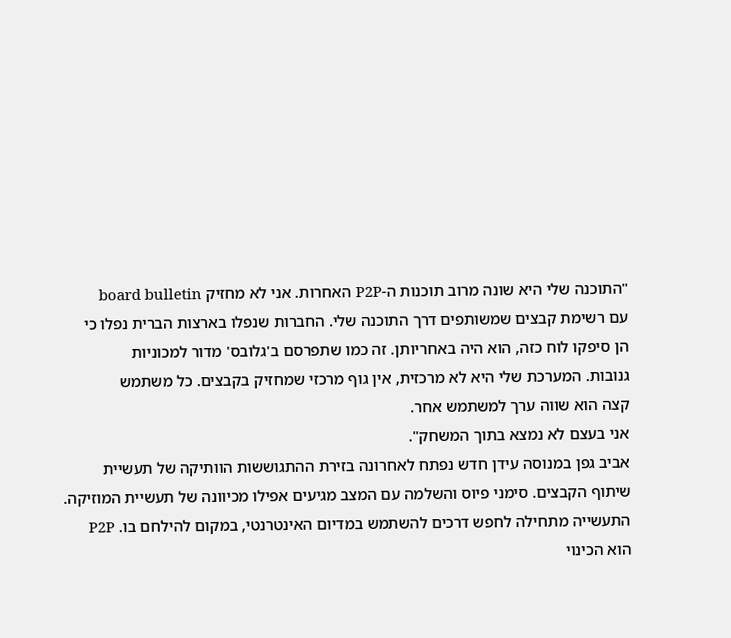"התוכנה שלי היא שונה מרוב תוכנות ה-P2P האחרות. אני לא מחזיק board bulletin
עם רשימת קבצים שמשותפים דרך התוכנה שלי. החברות שנפלו בארצות הברית נפלו כי
הן סיפקו לוח כזה, הוא היה באחריותן. זה כמו שתפרסם ב'גלובס' מדור למכוניות
גנובות. המערכת שלי היא לא מרכזית, אין גוף מרכזי שמחזיק בקבצים. כל משתמש
קצה הוא שווה ערך למשתמש אחר.
אני בעצם לא נמצא בתוך המשחק".
אביב גפן במנוסה עידן חדש נפתח לאחרונה בזירת ההתגוששות הוותיקה של תעשיית
שיתוף הקבצים. סימני פיוס והשלמה עם המצב מגיעים אפילו מכיוונה של תעשיית המוזיקה.
התעשייה מתחילה לחפש דרכים להשתמש במדיום האינטרנטי, במקום להילחם בו. P2P
הוא הכינוי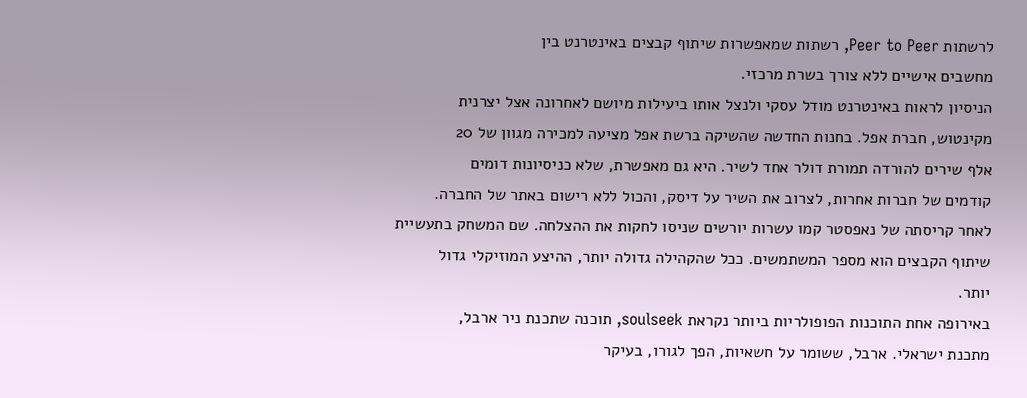לרשתות Peer to Peer, רשתות שמאפשרות שיתוף קבצים באינטרנט בין
מחשבים אישיים ללא צורך בשרת מרכזי.
הניסיון לראות באינטרנט מודל עסקי ולנצל אותו ביעילות מיושם לאחרונה אצל יצרנית
מקינטוש, חברת אפל. בחנות החדשה שהשיקה ברשת אפל מציעה למכירה מגוון של 20
אלף שירים להורדה תמורת דולר אחד לשיר. היא גם מאפשרת, שלא כניסיונות דומים
קודמים של חברות אחרות, לצרוב את השיר על דיסק, והכול ללא רישום באתר של החברה.
לאחר קריסתה של נאפסטר קמו עשרות יורשים שניסו לחקות את ההצלחה. שם המשחק בתעשיית
שיתוף הקבצים הוא מספר המשתמשים. ככל שהקהילה גדולה יותר, ההיצע המוזיקלי גדול
יותר.
באירופה אחת התוכנות הפופולריות ביותר נקראת soulseek, תוכנה שתכנת ניר ארבל,
מתכנת ישראלי. ארבל, ששומר על חשאיות, הפך לגורו, בעיקר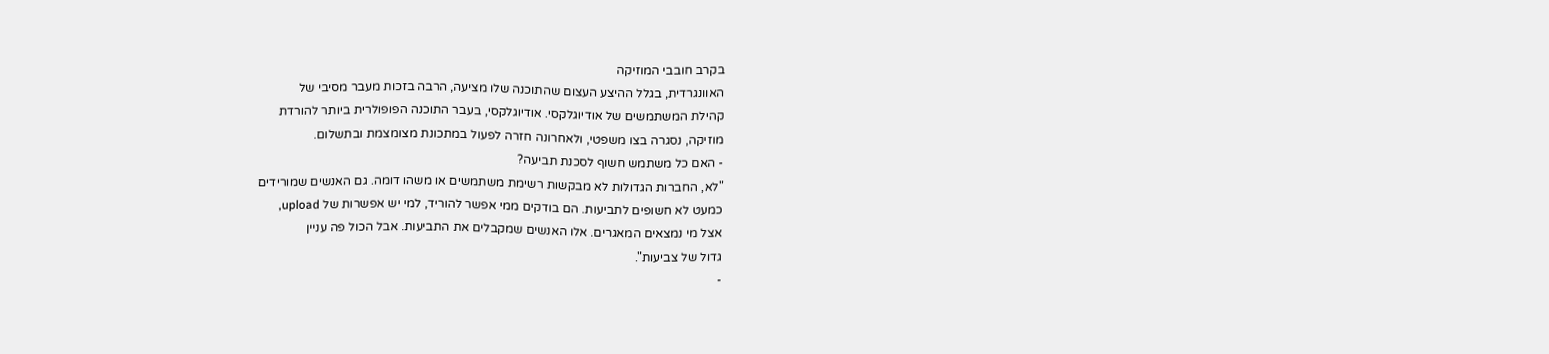בקרב חובבי המוזיקה
האוונגרדית, בגלל ההיצע העצום שהתוכנה שלו מציעה, הרבה בזכות מעבר מסיבי של
קהילת המשתמשים של אודיוגלקסי. אודיוגלקסי, בעבר התוכנה הפופולרית ביותר להורדת
מוזיקה, נסגרה בצו משפטי, ולאחרונה חזרה לפעול במתכונת מצומצמת ובתשלום.
- האם כל משתמש חשוף לסכנת תביעה?
"לא, החברות הגדולות לא מבקשות רשימת משתמשים או משהו דומה. גם האנשים שמורידים
כמעט לא חשופים לתביעות. הם בודקים ממי אפשר להוריד, למי יש אפשרות של upload,
אצל מי נמצאים המאגרים. אלו האנשים שמקבלים את התביעות. אבל הכול פה עניין
גדול של צביעות".
-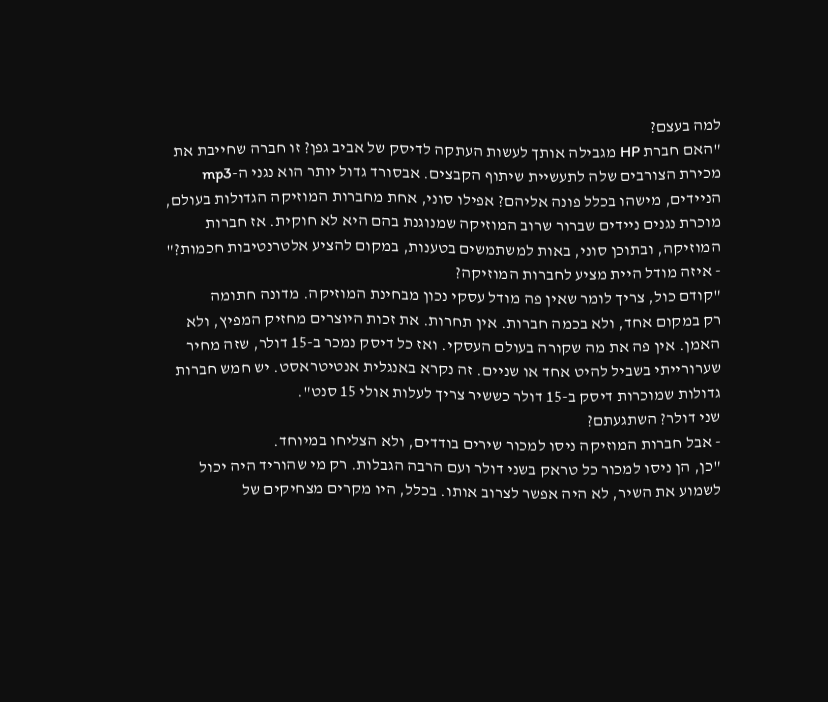למה בעצם?
"האם חברת HP מגבילה אותך לעשות העתקה לדיסק של אביב גפן? זו חברה שחייבת את
מכירת הצורבים שלה לתעשיית שיתוף הקבצים. אבסורד גדול יותר הוא נגני ה-mp3
הניידים, מישהו בכלל פונה אליהם? אפילו סוני, אחת מחברות המוזיקה הגדולות בעולם,
מוכרת נגנים ניידים שברור שרוב המוזיקה שמנוגנת בהם היא לא חוקית. אז חברות
המוזיקה, ובתוכן סוני, באות למשתמשים בטענות, במקום להציע אלטרנטיבות חכמות?"
- איזה מודל היית מציע לחברות המוזיקה?
"קודם כול, צריך לומר שאין פה מודל עסקי נכון מבחינת המוזיקה. מדונה חתומה
רק במקום אחד, ולא בכמה חברות. אין תחרות. את זכות היוצרים מחזיק המפיץ, ולא
האמן. אין פה את מה שקורה בעולם העסקי. ואז כל דיסק נמכר ב-15 דולר, שזה מחיר
שערורייתי בשביל להיט אחד או שניים. זה נקרא באנגלית אנטיטראסט. יש חמש חברות
גדולות שמוכרות דיסק ב-15 דולר כששיר צריך לעלות אולי 15 סנט".
שני דולר? השתגעתם?
- אבל חברות המוזיקה ניסו למכור שירים בודדים, ולא הצליחו במיוחד.
"כן, הן ניסו למכור כל טראק בשני דולר ועם הרבה הגבלות. רק מי שהוריד היה יכול
לשמוע את השיר, לא היה אפשר לצרוב אותו. בכלל, היו מקרים מצחיקים של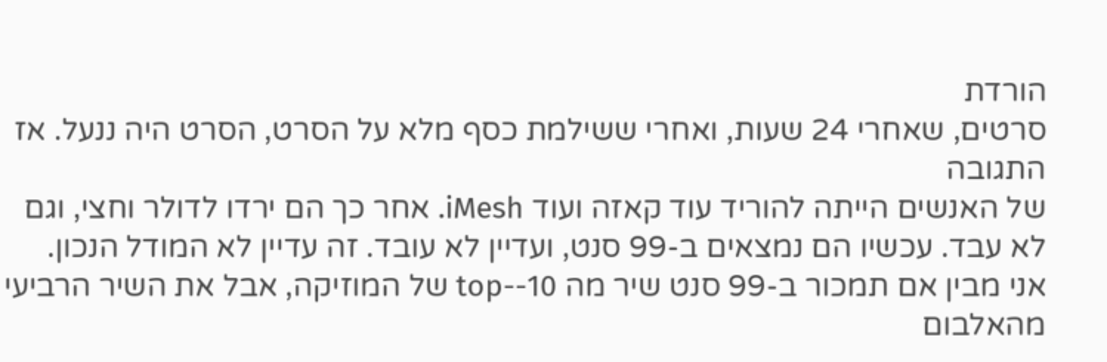הורדת
סרטים, שאחרי 24 שעות, ואחרי ששילמת כסף מלא על הסרט, הסרט היה ננעל. אז התגובה
של האנשים הייתה להוריד עוד קאזה ועוד iMesh. אחר כך הם ירדו לדולר וחצי, וגם
לא עבד. עכשיו הם נמצאים ב-99 סנט, ועדיין לא עובד. זה עדיין לא המודל הנכון.
אני מבין אם תמכור ב-99 סנט שיר מה top--10 של המוזיקה, אבל את השיר הרביעי
מהאלבום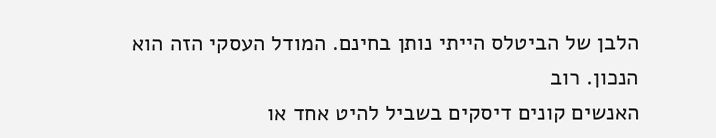הלבן של הביטלס הייתי נותן בחינם. המודל העסקי הזה הוא הנכון. רוב
האנשים קונים דיסקים בשביל להיט אחד או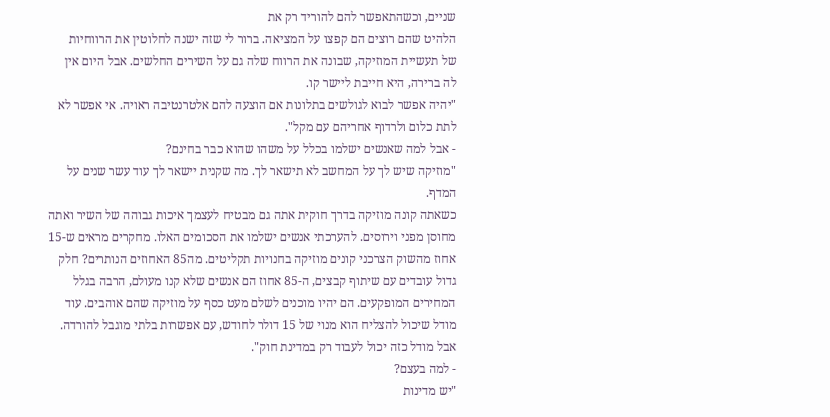שניים, וכשהתאפשר להם להוריד רק את
הלהיט שהם רוצים הם קפצו על המציאה. ברור לי שזה ישנה לחלוטין את הרווחיות
של תעשיית המוזיקה, שבונה את הרווח שלה גם על השירים החלשים. אבל היום אין
לה ברירה, היא חייבת ליישר קו.
"יהיה אפשר לבוא לגולשים בתלונות אם הוצעה להם אלטרנטיבה ראויה. אי אפשר לא
לתת כלום ולרדוף אחריהם עם מקל".
- אבל למה שאנשים ישלמו בכלל על משהו שהוא כבר בחינם?
"מוזיקה שיש לך על המחשב לא תישאר לך. מה שקנית יישאר לך עוד עשר שנים על המדף.
כשאתה קונה מוזיקה בדרך חוקית אתה גם מבטיח לעצמך איכות גבוהה של השיר ואתה
מחוסן מפני וירוסים. להערכתי אנשים ישלמו את הסכומים האלו. מחקרים מראים ש-15
אחוז מהשוק הצרכני קונים מוזיקה בחנויות תקליטים. מה85 האחוזים הנותרים? חלק
גדול עובדים עם שיתוף קבצים, ה-85 אחוז הם אנשים שלא קנו מעולם, הרבה בגלל
המחירים המופקעים. הם יהיו מוכנים לשלם מעט כסף על מוזיקה שהם אוהבים. עוד
מודל שיכול להצליח הוא מנוי של 15 דולר לחודש, עם אפשרות בלתי מוגבל להורדה.
אבל מודל כזה יכול לעבוד רק במדינת חוק".
- למה בעצם?
"יש מדינות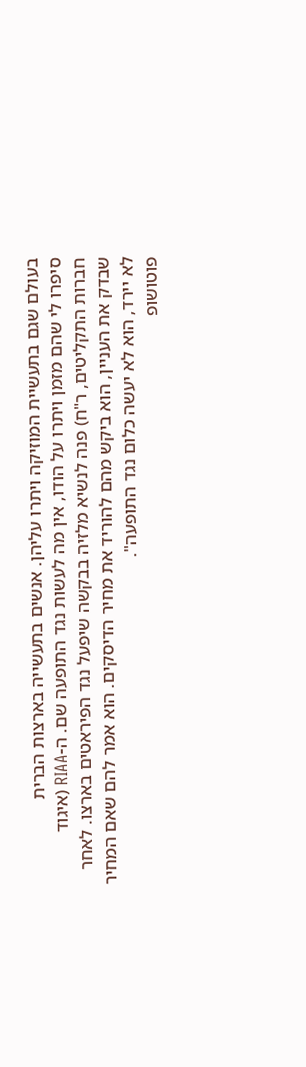בעולם שגם בתעשיית המוזיקה ויתרו עליהן. אנשים בתעשייה בארצות הברית
סיפרו לי שהם מזמן ויתרו על הודו, אין מה לעשות נגד התופעה שם. ה-RIAA (איגוד
חברות התקליטים, ר"ח) פנה לנשיא מלזיה בבקשה שיפעל נגד הפיראטים בארצו. לאחר
שבדק את העניין, הוא ביקש מהם להוריד את מחיר הדיסקים. הוא אמר להם שאם המחיר
לא יירד, הוא לא יעשה כלום נגד התופעה".
פוטושופ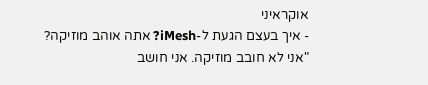אוקראיני
- איך בעצם הגעת ל-iMesh? אתה אוהב מוזיקה?
"אני לא חובב מוזיקה. אני חושב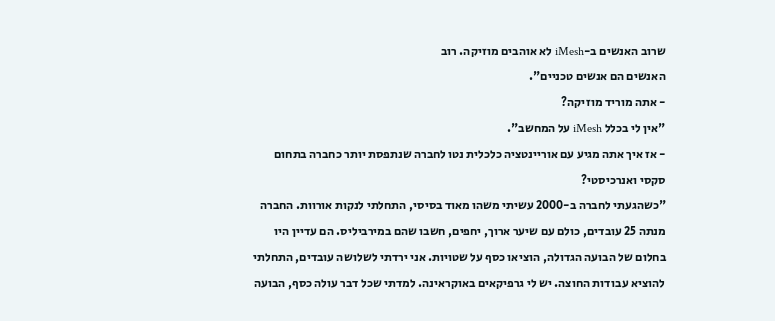שרוב האנשים ב-iMesh לא אוהבים מוזיקה. רוב
האנשים הם אנשים טכניים".
- אתה מוריד מוזיקה?
"אין לי בכלל iMesh על המחשב".
- אז איך אתה מגיע עם אוריינטציה כלכלית נטו לחברה שנתפסת יותר כחברה בתחום
סקסי ואנרכיסטי?
"כשהגעתי לחברה ב-2000 עשיתי משהו מאוד בסיסי, התחלתי לנקות אורוות. החברה
מנתה 25 עובדים, כולם עם שיער ארוך, יחפים, חשבו שהם במירביליס. הם עדיין היו
בחלום של הבועה הגדולה, הוציאו כסף על שטויות. אני ירדתי לשלושה עובדים, התחלתי
להוציא עבודות החוצה. יש לי גרפיקאים באוקראינה. למדתי שכל דבר עולה כסף, הבועה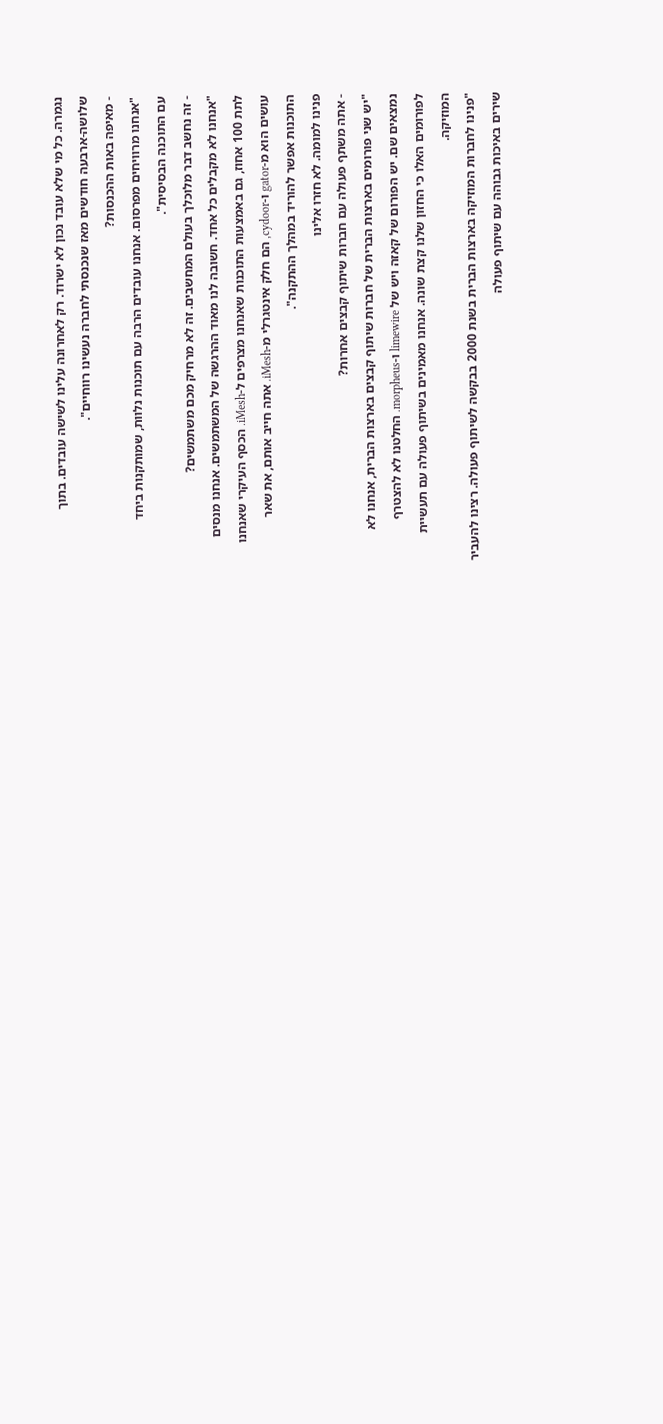נגמרה. כל מי שלא עובד נכון לא ישרוד. רק לאחרונה עלינו לשישה עובדים. בתוך
שלושה-ארבעה חודשים מאז שנכנסתי לחברה נעשינו רווחיים".
- מאיפה באות ההכנסות?
"אנחנו מרוויחים מפרסום. אנחנו עובדים הרבה עם תוכנות נלוות, שמותקנות ביחד
עם התוכנה הבסיסית".
- זה נחשב דבר מלוכלך בעולם המחשבים. זה לא מרחיק מכם משתמשים?
"אנחנו לא מקבלים כל אחד. חשובה לנו מאוד ההרגשה של המשתמשים. אנחנו מנסים
לתת 100 אחוז, גם באמצעות התוכנות שאנחנו מצרפים ל-iMesh. הכסף העיקרי שאנחנו
עושים הוא מ-gator ו-cydoor, הם חלק אינטגרלי מ-iMesh. אתה חייב אותם, את שאר
התוכנות אפשר להוריד במהלך ההתקנה".
פנינו למומה. לא חזרו אלינו
- אתה משתף פעולה עם חברות שיתוף קבצים אחרות?
"יש שני פורומים בארצות הברית של חברות שיתוף קבצים בארצות הברית, אנחנו לא
נמצאים שם. יש הפורום של קאזה ויש של limewire ו-morpheus. החלטנו לא להצטרף
לפורומים האלו כי החזון שלנו קצת שונה. אנחנו מאמינים בשיתוף פעולה עם תעשיית
המוזיקה.
"פנינו לחברות המוזיקה בארצות הברית בשנת 2000 בבקשה לשיתוף פעולה. רצינו להעביר
שירים באיכות גבוהה עם שיתוף פעולה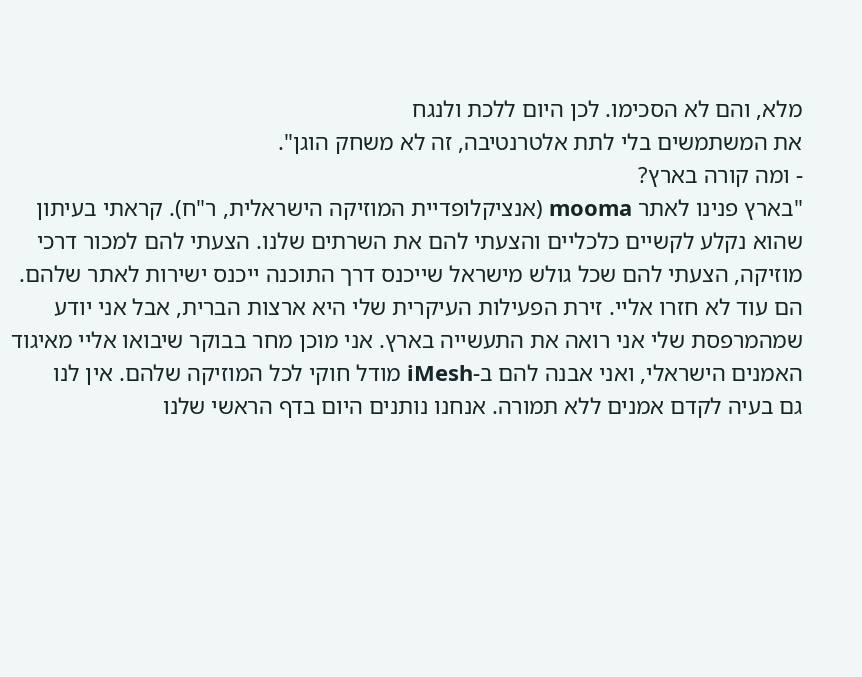מלא, והם לא הסכימו. לכן היום ללכת ולנגח
את המשתמשים בלי לתת אלטרנטיבה, זה לא משחק הוגן".
- ומה קורה בארץ?
"בארץ פנינו לאתר mooma (אנציקלופדיית המוזיקה הישראלית, ר"ח). קראתי בעיתון
שהוא נקלע לקשיים כלכליים והצעתי להם את השרתים שלנו. הצעתי להם למכור דרכי
מוזיקה, הצעתי להם שכל גולש מישראל שייכנס דרך התוכנה ייכנס ישירות לאתר שלהם.
הם עוד לא חזרו אליי. זירת הפעילות העיקרית שלי היא ארצות הברית, אבל אני יודע
שמהמרפסת שלי אני רואה את התעשייה בארץ. אני מוכן מחר בבוקר שיבואו אליי מאיגוד
האמנים הישראלי, ואני אבנה להם ב-iMesh מודל חוקי לכל המוזיקה שלהם. אין לנו
גם בעיה לקדם אמנים ללא תמורה. אנחנו נותנים היום בדף הראשי שלנו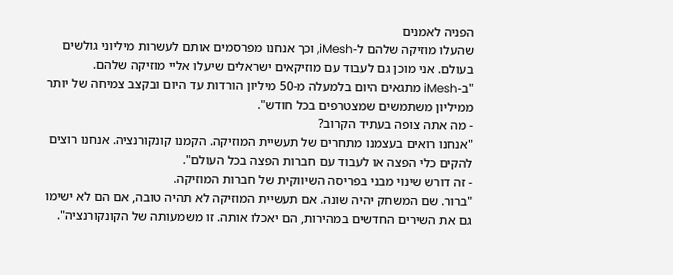הפניה לאמנים
שהעלו מוזיקה שלהם ל-iMesh, וכך אנחנו מפרסמים אותם לעשרות מיליוני גולשים
בעולם. אני מוכן גם לעבוד עם מוזיקאים ישראלים שיעלו אליי מוזיקה שלהם.
"ב-iMesh מתגאים היום בלמעלה מ-50 מיליון הורדות עד היום ובקצב צמיחה של יותר
ממיליון משתמשים שמצטרפים בכל חודש".
- מה אתה צופה בעתיד הקרוב?
"אנחנו רואים בעצמנו מתחרים של תעשיית המוזיקה. הקמנו קונקורנציה. אנחנו רוצים
להקים כלי הפצה או לעבוד עם חברות הפצה בכל העולם".
- זה דורש שינוי מבני בפריסה השיווקית של חברות המוזיקה.
"ברור. שם המשחק יהיה שונה. אם תעשיית המוזיקה לא תהיה טובה, אם הם לא ישימו
גם את השירים החדשים במהירות, הם יאכלו אותה. זו משמעותה של הקונקורנציה".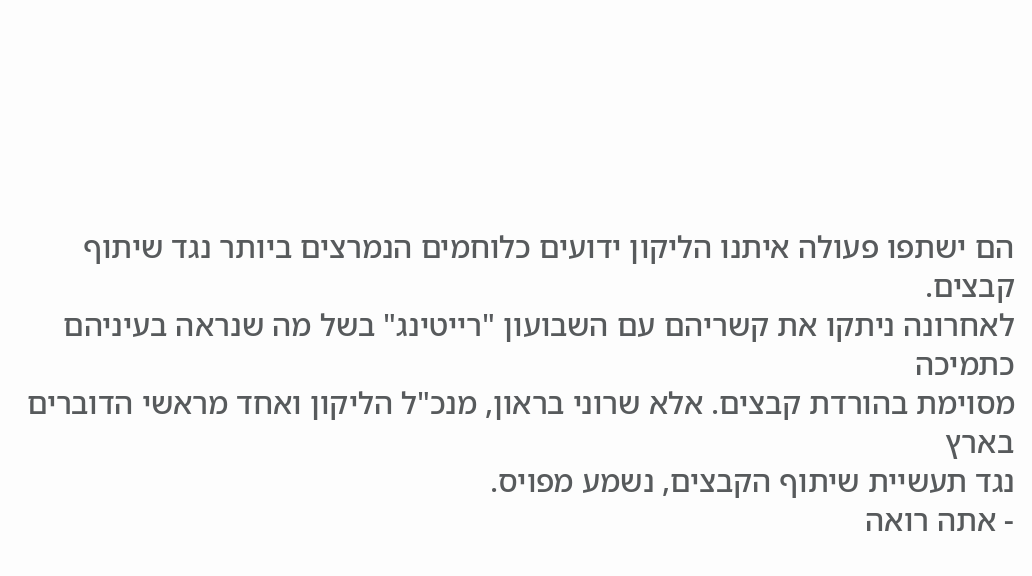הם ישתפו פעולה איתנו הליקון ידועים כלוחמים הנמרצים ביותר נגד שיתוף קבצים.
לאחרונה ניתקו את קשריהם עם השבועון "רייטינג" בשל מה שנראה בעיניהם כתמיכה
מסוימת בהורדת קבצים. אלא שרוני בראון, מנכ"ל הליקון ואחד מראשי הדוברים בארץ
נגד תעשיית שיתוף הקבצים, נשמע מפויס.
- אתה רואה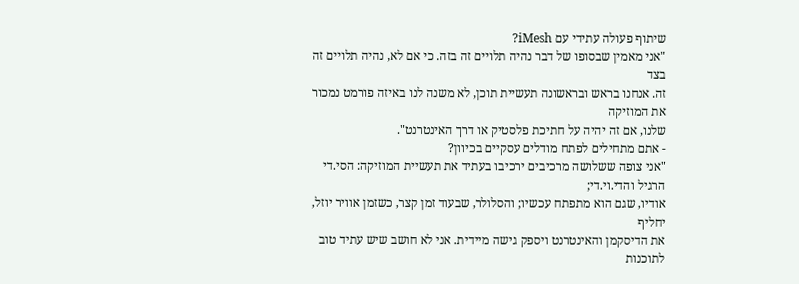שיתוף פעולה עתידי עם iMesh?
"אני מאמין שבסופו של דבר נהיה תלויים זה בזה. כי אם לא, נהיה תלויים זה בצד
זה. אנחנו בראש ובראשונה תעשיית תוכן, לא משנה לנו באיזה פורמט נמכור את המוזיקה
שלנו, אם זה יהיה על חתיכת פלסטיק או דרך האינטרנט".
- אתם מתחילים לפתח מודלים עסקיים בכיוון?
"אני צופה ששלושה מרכיבים ירכיבו בעתיד את תעשיית המוזיקה: הסי.די הרגיל והדי.וי.די;
אודיו, שגם הוא מתפתח עכשיו; והסלולר, שבעוד זמן קצר, כשזמן אוויר יוזל, יחליף
את הדיסקמן והאינטרנט ויספק גישה מיידית. אני לא חושב שיש עתיד טוב לתוכנות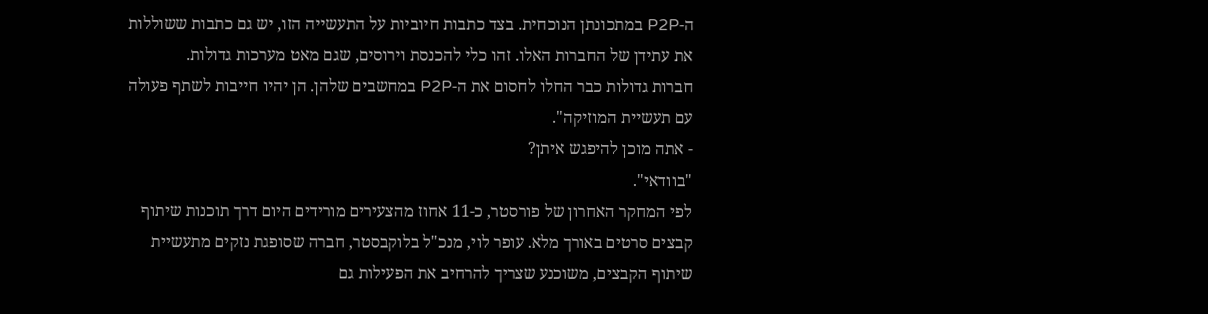ה-P2P במתכונתן הנוכחית. בצד כתבות חיוביות על התעשייה הזו, יש גם כתבות ששוללות
את עתידן של החברות האלו. זהו כלי להכנסת וירוסים, שגם מאט מערכות גדולות.
חברות גדולות כבר החלו לחסום את ה-P2P במחשבים שלהן. הן יהיו חייבות לשתף פעולה
עם תעשיית המוזיקה".
- אתה מוכן להיפגש איתן?
"בוודאי".
לפי המחקר האחרון של פורסטר, כ-11 אחוז מהצעירים מורידים היום דרך תוכנות שיתוף
קבצים סרטים באורך מלא. עופר לוי, מנכ"ל בלוקבסטר, חברה שסופגת נזקים מתעשיית
שיתוף הקבצים, משוכנע שצריך להרחיב את הפעילות גם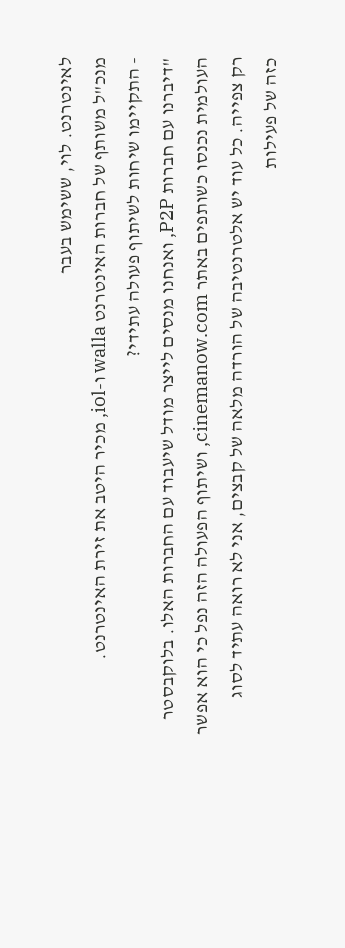לאינטרנט. לוי, ששימש בעבר
מנכ"ל משותף של חברות האינטרנט walla ו-iol, מכיר היטב את זירת האינטרנט.
- התקיימו שיחות לשיתוף פעולה עתידי?
"דיברנו עם חברות P2P, ואנחנו מנסים לייצר מודל שיעבוד עם החברות האלו. בלוקבסטר
העולמית נכנסו כשותפים באתר cinemanow.com, ושיתוף הפעולה הזה נפל כי הוא אפשר
רק צפייה. כל עוד יש אלטרנטיבה של הורדה מלאה של קבצים, אני לא רואה עתיד לסוג
כזה של פעילות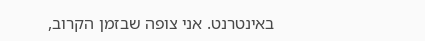באינטרנט. אני צופה שבזמן הקרוב,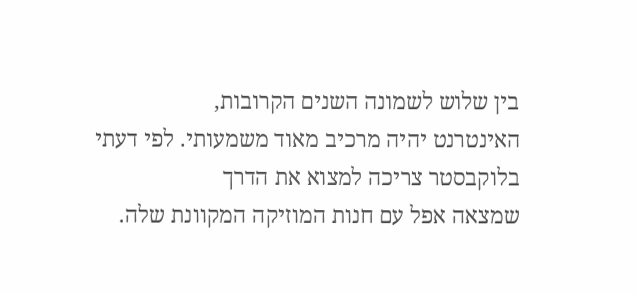בין שלוש לשמונה השנים הקרובות,
האינטרנט יהיה מרכיב מאוד משמעותי. לפי דעתי בלוקבסטר צריכה למצוא את הדרך
שמצאה אפל עם חנות המוזיקה המקוונת שלה.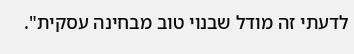לדעתי זה מודל שבנוי טוב מבחינה עסקית".